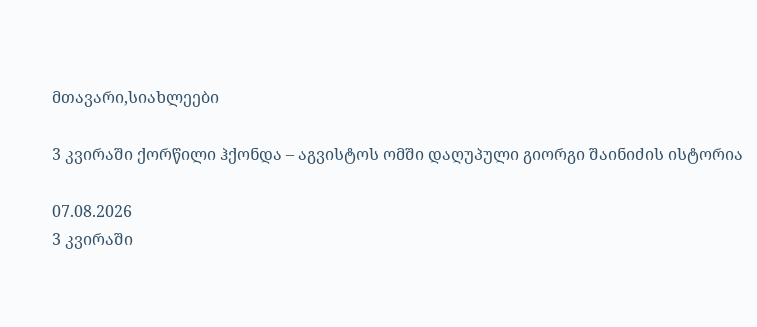მთავარი,სიახლეები

3 კვირაში ქორწილი ჰქონდა – აგვისტოს ომში დაღუპული გიორგი შაინიძის ისტორია

07.08.2026
3 კვირაში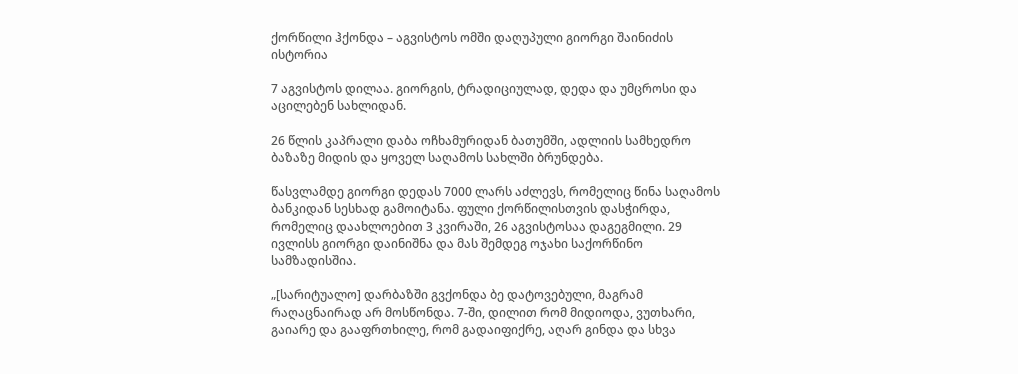ქორწილი ჰქონდა – აგვისტოს ომში დაღუპული გიორგი შაინიძის ისტორია

7 აგვისტოს დილაა. გიორგის, ტრადიციულად, დედა და უმცროსი და აცილებენ სახლიდან.

26 წლის კაპრალი დაბა ოჩხამურიდან ბათუმში, ადლიის სამხედრო ბაზაზე მიდის და ყოველ საღამოს სახლში ბრუნდება.

წასვლამდე გიორგი დედას 7000 ლარს აძლევს, რომელიც წინა საღამოს ბანკიდან სესხად გამოიტანა. ფული ქორწილისთვის დასჭირდა, რომელიც დაახლოებით 3 კვირაში, 26 აგვისტოსაა დაგეგმილი. 29 ივლისს გიორგი დაინიშნა და მას შემდეგ ოჯახი საქორწინო სამზადისშია.

„[სარიტუალო] დარბაზში გვქონდა ბე დატოვებული, მაგრამ რაღაცნაირად არ მოსწონდა. 7-ში, დილით რომ მიდიოდა, ვუთხარი, გაიარე და გააფრთხილე, რომ გადაიფიქრე, აღარ გინდა და სხვა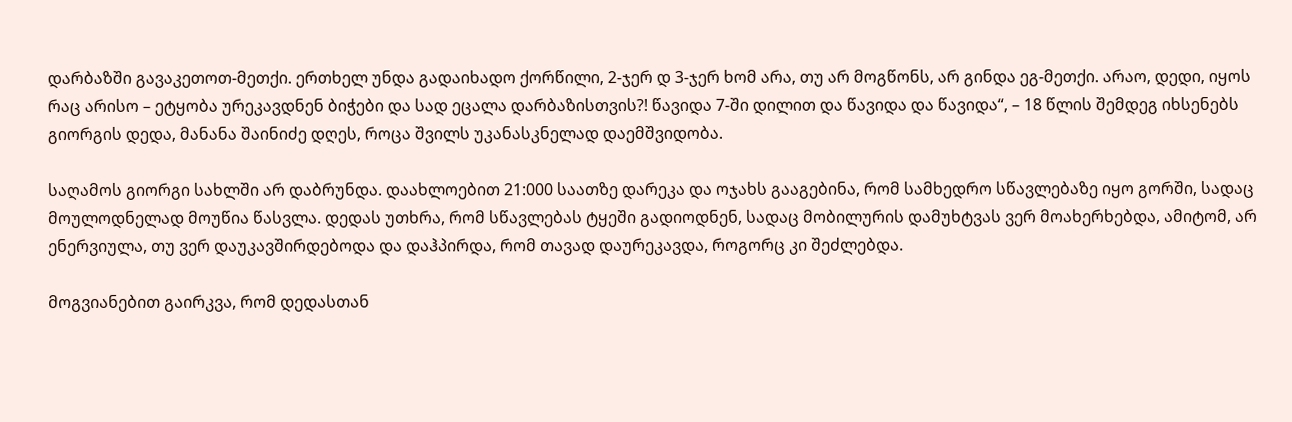დარბაზში გავაკეთოთ-მეთქი. ერთხელ უნდა გადაიხადო ქორწილი, 2-ჯერ დ 3-ჯერ ხომ არა, თუ არ მოგწონს, არ გინდა ეგ-მეთქი. არაო, დედი, იყოს რაც არისო – ეტყობა ურეკავდნენ ბიჭები და სად ეცალა დარბაზისთვის?! წავიდა 7-ში დილით და წავიდა და წავიდა“, – 18 წლის შემდეგ იხსენებს გიორგის დედა, მანანა შაინიძე დღეს, როცა შვილს უკანასკნელად დაემშვიდობა.

საღამოს გიორგი სახლში არ დაბრუნდა. დაახლოებით 21:000 საათზე დარეკა და ოჯახს გააგებინა, რომ სამხედრო სწავლებაზე იყო გორში, სადაც მოულოდნელად მოუწია წასვლა. დედას უთხრა, რომ სწავლებას ტყეში გადიოდნენ, სადაც მობილურის დამუხტვას ვერ მოახერხებდა, ამიტომ, არ ენერვიულა, თუ ვერ დაუკავშირდებოდა და დაჰპირდა, რომ თავად დაურეკავდა, როგორც კი შეძლებდა.

მოგვიანებით გაირკვა, რომ დედასთან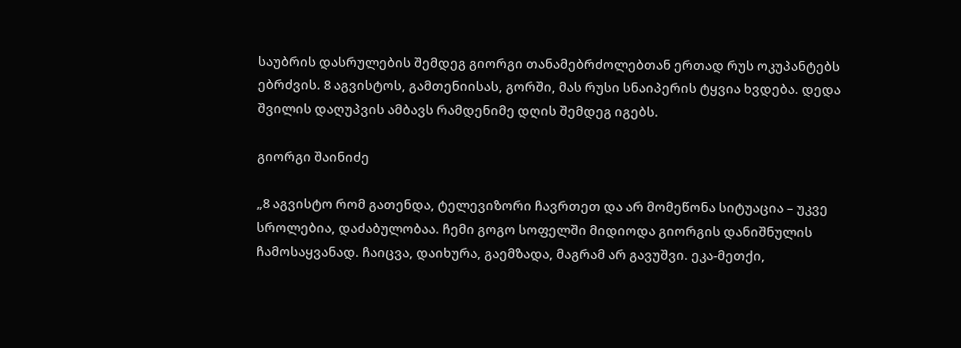საუბრის დასრულების შემდეგ გიორგი თანამებრძოლებთან ერთად რუს ოკუპანტებს ებრძვის. 8 აგვისტოს, გამთენიისას, გორში, მას რუსი სნაიპერის ტყვია ხვდება. დედა შვილის დაღუპვის ამბავს რამდენიმე დღის შემდეგ იგებს.

გიორგი შაინიძე

„8 აგვისტო რომ გათენდა, ტელევიზორი ჩავრთეთ და არ მომეწონა სიტუაცია – უკვე სროლებია, დაძაბულობაა. ჩემი გოგო სოფელში მიდიოდა გიორგის დანიშნულის ჩამოსაყვანად. ჩაიცვა, დაიხურა, გაემზადა, მაგრამ არ გავუშვი. ეკა-მეთქი,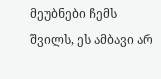მეუბნები ჩემს შვილს, ეს ამბავი არ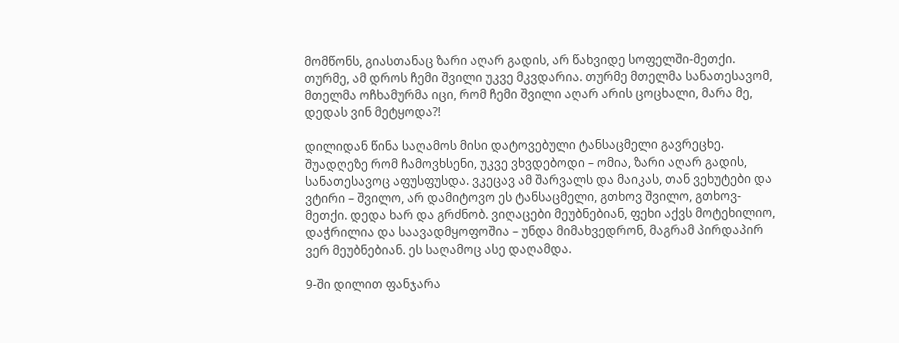მომწონს, გიასთანაც ზარი აღარ გადის, არ წახვიდე სოფელში-მეთქი. თურმე, ამ დროს ჩემი შვილი უკვე მკვდარია. თურმე მთელმა სანათესავომ, მთელმა ოჩხამურმა იცი, რომ ჩემი შვილი აღარ არის ცოცხალი, მარა მე, დედას ვინ მეტყოდა?!

დილიდან წინა საღამოს მისი დატოვებული ტანსაცმელი გავრეცხე. შუადღეზე რომ ჩამოვხსენი, უკვე ვხვდებოდი – ომია, ზარი აღარ გადის, სანათესავოც აფუსფუსდა. ვკეცავ ამ შარვალს და მაიკას, თან ვეხუტები და ვტირი – შვილო, არ დამიტოვო ეს ტანსაცმელი, გთხოვ შვილო, გთხოვ-მეთქი. დედა ხარ და გრძნობ. ვიღაცები მეუბნებიან, ფეხი აქვს მოტეხილიო, დაჭრილია და საავადმყოფოშია – უნდა მიმახვედრონ, მაგრამ პირდაპირ ვერ მეუბნებიან. ეს საღამოც ასე დაღამდა.

9-ში დილით ფანჯარა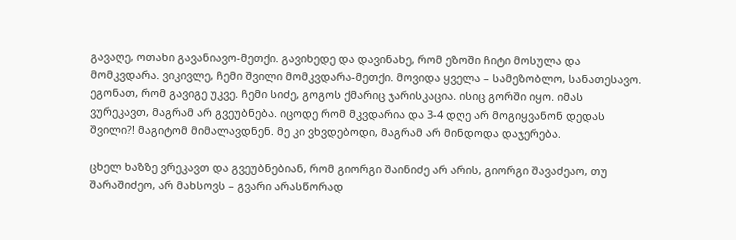გავაღე, ოთახი გავანიავო-მეთქი. გავიხედე და დავინახე, რომ ეზოში ჩიტი მოსულა და მომკვდარა. ვიკივლე, ჩემი შვილი მომკვდარა-მეთქი. მოვიდა ყველა – სამეზობლო, სანათესავო. ეგონათ, რომ გავიგე უკვე. ჩემი სიძე, გოგოს ქმარიც ჯარისკაცია. ისიც გორში იყო. იმას ვურეკავთ, მაგრამ არ გვეუბნება. იცოდე რომ მკვდარია და 3-4 დღე არ მოგიყვანონ დედას შვილი?! მაგიტომ მიმალავდნენ. მე კი ვხვდებოდი, მაგრამ არ მინდოდა დაჯერება.

ცხელ ხაზზე ვრეკავთ და გვეუბნებიან, რომ გიორგი შაინიძე არ არის, გიორგი შავაძეაო, თუ შარაშიძეო, არ მახსოვს – გვარი არასწორად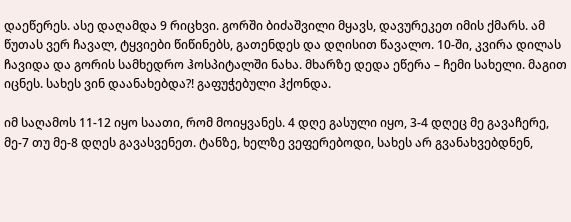დაეწერეს. ასე დაღამდა 9 რიცხვი. გორში ბიძაშვილი მყავს, დავურეკეთ იმის ქმარს. ამ წუთას ვერ ჩავალ, ტყვიები წიწინებს, გათენდეს და დღისით წავალო. 10-ში, კვირა დილას ჩავიდა და გორის სამხედრო ჰოსპიტალში ნახა. მხარზე დედა ეწერა – ჩემი სახელი. მაგით იცნეს. სახეს ვინ დაანახებდა?! გაფუჭებული ჰქონდა.

იმ საღამოს 11-12 იყო საათი, რომ მოიყვანეს. 4 დღე გასული იყო, 3-4 დღეც მე გავაჩერე, მე-7 თუ მე-8 დღეს გავასვენეთ. ტანზე, ხელზე ვეფერებოდი, სახეს არ გვანახვებდნენ,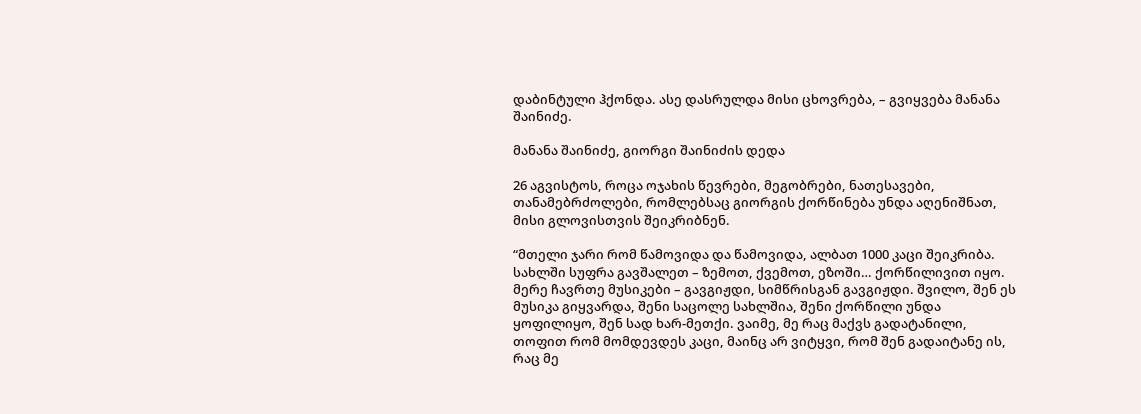დაბინტული ჰქონდა. ასე დასრულდა მისი ცხოვრება, – გვიყვება მანანა შაინიძე.

მანანა შაინიძე, გიორგი შაინიძის დედა

26 აგვისტოს, როცა ოჯახის წევრები, მეგობრები, ნათესავები, თანამებრძოლები, რომლებსაც გიორგის ქორწინება უნდა აღენიშნათ, მისი გლოვისთვის შეიკრიბნენ.

“მთელი ჯარი რომ წამოვიდა და წამოვიდა, ალბათ 1000 კაცი შეიკრიბა. სახლში სუფრა გავშალეთ – ზემოთ, ქვემოთ, ეზოში… ქორწილივით იყო. მერე ჩავრთე მუსიკები – გავგიჟდი, სიმწრისგან გავგიჟდი. შვილო, შენ ეს მუსიკა გიყვარდა, შენი საცოლე სახლშია, შენი ქორწილი უნდა ყოფილიყო, შენ სად ხარ-მეთქი. ვაიმე, მე რაც მაქვს გადატანილი, თოფით რომ მომდევდეს კაცი, მაინც არ ვიტყვი, რომ შენ გადაიტანე ის, რაც მე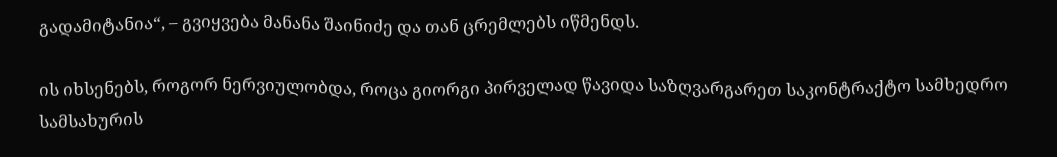გადამიტანია“, – გვიყვება მანანა შაინიძე და თან ცრემლებს იწმენდს.

ის იხსენებს, როგორ ნერვიულობდა, როცა გიორგი პირველად წავიდა საზღვარგარეთ საკონტრაქტო სამხედრო სამსახურის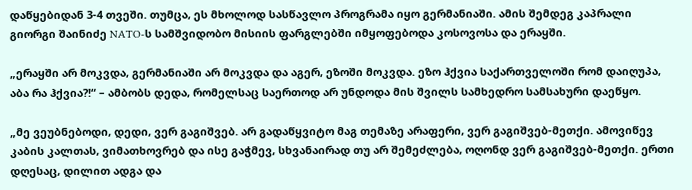დაწყებიდან 3-4 თვეში. თუმცა, ეს მხოლოდ სასწავლო პროგრამა იყო გერმანიაში. ამის შემდეგ კაპრალი გიორგი შაინიძე NATO-ს სამშვიდობო მისიის ფარგლებში იმყოფებოდა კოსოვოსა და ერაყში.

„ერაყში არ მოკვდა, გერმანიაში არ მოკვდა და აგერ, ეზოში მოკვდა. ეზო ჰქვია საქართველოში რომ დაიღუპა, აბა რა ჰქვია?!“ – ამბობს დედა, რომელსაც საერთოდ არ უნდოდა მის შვილს სამხედრო სამსახური დაეწყო.

„მე ვეუბნებოდი, დედი, ვერ გაგიშვებ. არ გადაწყვიტო მაგ თემაზე არაფერი, ვერ გაგიშვებ-მეთქი. ამოვიწევ კაბის კალთას, ვიმათხოვრებ და ისე გაჭმევ, სხვანაირად თუ არ შემეძლება, ოღონდ ვერ გაგიშვებ-მეთქი. ერთი დღესაც, დილით ადგა და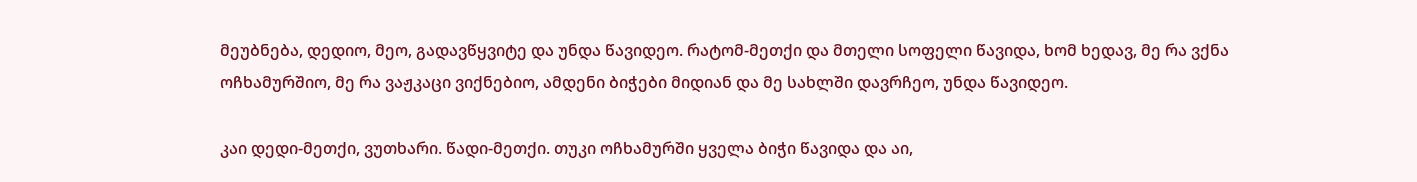მეუბნება, დედიო, მეო, გადავწყვიტე და უნდა წავიდეო. რატომ-მეთქი და მთელი სოფელი წავიდა, ხომ ხედავ, მე რა ვქნა ოჩხამურშიო, მე რა ვაჟკაცი ვიქნებიო, ამდენი ბიჭები მიდიან და მე სახლში დავრჩეო, უნდა წავიდეო.

კაი დედი-მეთქი, ვუთხარი. წადი-მეთქი. თუკი ოჩხამურში ყველა ბიჭი წავიდა და აი,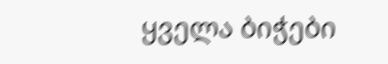ყველა ბიჭები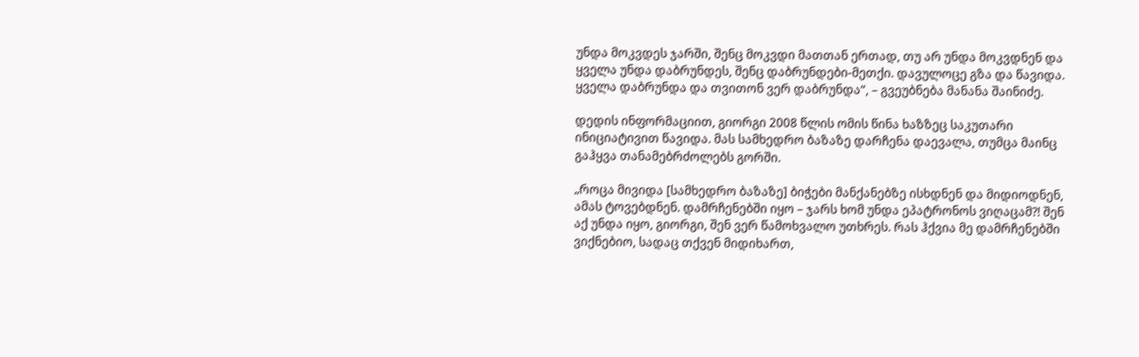უნდა მოკვდეს ჯარში, შენც მოკვდი მათთან ერთად, თუ არ უნდა მოკვდნენ და ყველა უნდა დაბრუნდეს, შენც დაბრუნდები-მეთქი. დავულოცე გზა და წავიდა. ყველა დაბრუნდა და თვითონ ვერ დაბრუნდა“, – გვეუბნება მანანა შაინიძე.

დედის ინფორმაციით, გიორგი 2008 წლის ომის წინა ხაზზეც საკუთარი ინიციატივით წავიდა. მას სამხედრო ბაზაზე დარჩენა დაევალა, თუმცა მაინც გაჰყვა თანამებრძოლებს გორში.

„როცა მივიდა [სამხედრო ბაზაზე] ბიჭები მანქანებზე ისხდნენ და მიდიოდნენ, ამას ტოვებდნენ. დამრჩენებში იყო – ჯარს ხომ უნდა ეპატრონოს ვიღაცამ?! შენ აქ უნდა იყო, გიორგი, შენ ვერ წამოხვალო უთხრეს. რას ჰქვია მე დამრჩენებში ვიქნებიო, სადაც თქვენ მიდიხართ,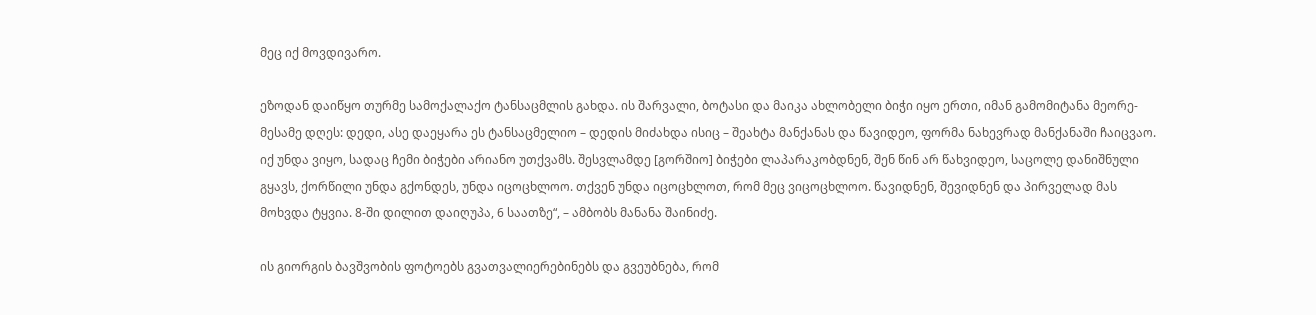მეც იქ მოვდივარო.

ეზოდან დაიწყო თურმე სამოქალაქო ტანსაცმლის გახდა. ის შარვალი, ბოტასი და მაიკა ახლობელი ბიჭი იყო ერთი, იმან გამომიტანა მეორე-მესამე დღეს: დედი, ასე დაეყარა ეს ტანსაცმელიო – დედის მიძახდა ისიც – შეახტა მანქანას და წავიდეო, ფორმა ნახევრად მანქანაში ჩაიცვაო. იქ უნდა ვიყო, სადაც ჩემი ბიჭები არიანო უთქვამს. შესვლამდე [გორშიო] ბიჭები ლაპარაკობდნენ, შენ წინ არ წახვიდეო, საცოლე დანიშნული გყავს, ქორწილი უნდა გქონდეს, უნდა იცოცხლოო. თქვენ უნდა იცოცხლოთ, რომ მეც ვიცოცხლოო. წავიდნენ, შევიდნენ და პირველად მას მოხვდა ტყვია. 8-ში დილით დაიღუპა, 6 საათზე“, – ამბობს მანანა შაინიძე.

ის გიორგის ბავშვობის ფოტოებს გვათვალიერებინებს და გვეუბნება, რომ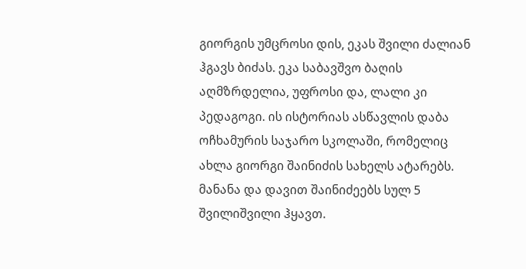გიორგის უმცროსი დის, ეკას შვილი ძალიან ჰგავს ბიძას. ეკა საბავშვო ბაღის აღმზრდელია, უფროსი და, ლალი კი პედაგოგი. ის ისტორიას ასწავლის დაბა ოჩხამურის საჯარო სკოლაში, რომელიც ახლა გიორგი შაინიძის სახელს ატარებს. მანანა და დავით შაინიძეებს სულ 5 შვილიშვილი ჰყავთ.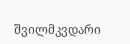შვილმკვდარი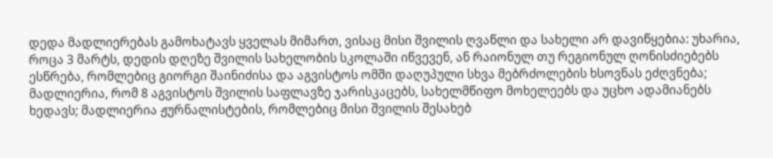დედა მადლიერებას გამოხატავს ყველას მიმართ, ვისაც მისი შვილის ღვაწლი და სახელი არ დავიწყებია: უხარია, როცა 3 მარტს, დედის დღეზე შვილის სახელობის სკოლაში იწვევენ, ან რაიონულ თუ რეგიონულ ღონისძიებებს ესწრება, რომლებიც გიორგი შაინიძისა და აგვისტოს ომში დაღუპული სხვა მებრძოლების ხსოვნას ეძღვნება; მადლიერია, რომ 8 აგვისტოს შვილის საფლავზე ჯარისკაცებს, სახელმწიფო მოხელეებს და უცხო ადამიანებს ხედავს; მადლიერია ჟურნალისტების, რომლებიც მისი შვილის შესახებ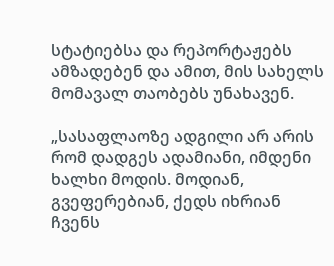სტატიებსა და რეპორტაჟებს ამზადებენ და ამით, მის სახელს მომავალ თაობებს უნახავენ.

„სასაფლაოზე ადგილი არ არის რომ დადგეს ადამიანი, იმდენი ხალხი მოდის. მოდიან, გვეფერებიან, ქედს იხრიან ჩვენს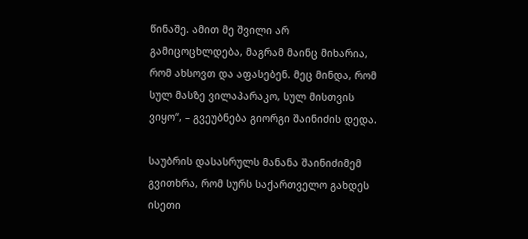წინაშე. ამით მე შვილი არ გამიცოცხლდება, მაგრამ მაინც მიხარია, რომ ახსოვთ და აფასებენ. მეც მინდა, რომ სულ მასზე ვილაპარაკო, სულ მისთვის ვიყო“, – გვეუბნება გიორგი შაინიძის დედა.

საუბრის დასასრულს მანანა შაინიძიმემ გვითხრა, რომ სურს საქართველო გახდეს ისეთი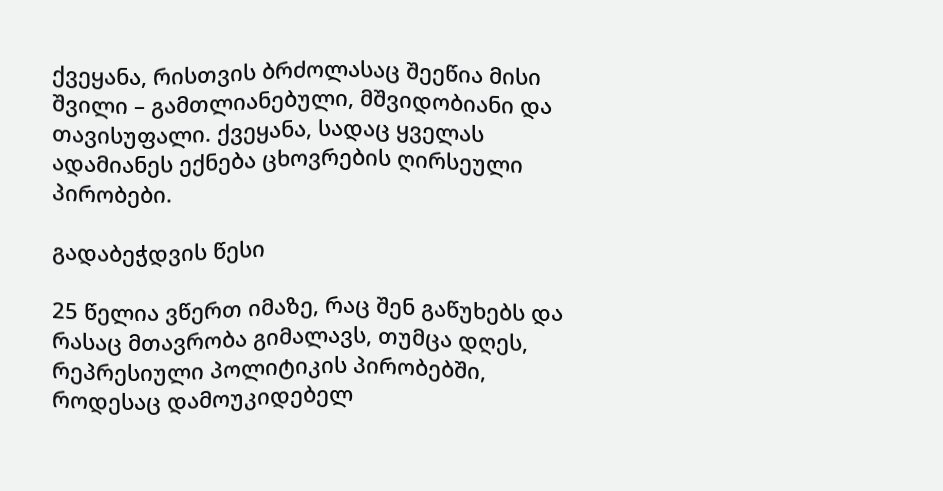ქვეყანა, რისთვის ბრძოლასაც შეეწია მისი შვილი – გამთლიანებული, მშვიდობიანი და თავისუფალი. ქვეყანა, სადაც ყველას ადამიანეს ექნება ცხოვრების ღირსეული პირობები.

გადაბეჭდვის წესი

25 წელია ვწერთ იმაზე, რაც შენ გაწუხებს და რასაც მთავრობა გიმალავს, თუმცა დღეს, რეპრესიული პოლიტიკის პირობებში, როდესაც დამოუკიდებელ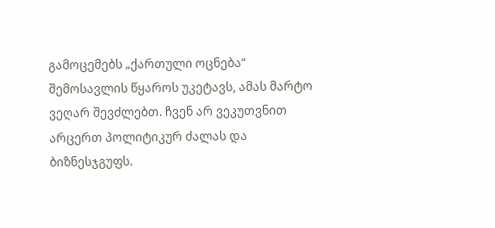გამოცემებს „ქართული ოცნება“ შემოსავლის წყაროს უკეტავს, ამას მარტო ვეღარ შევძლებთ. ჩვენ არ ვეკუთვნით არცერთ პოლიტიკურ ძალას და ბიზნესჯგუფს.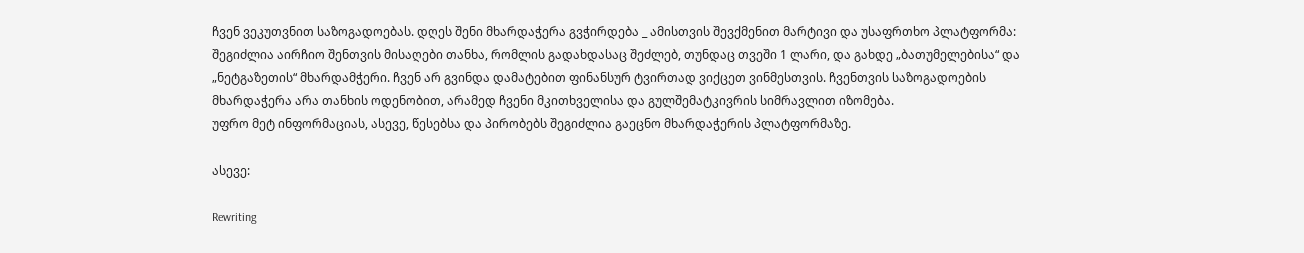ჩვენ ვეკუთვნით საზოგადოებას. დღეს შენი მხარდაჭერა გვჭირდება _ ამისთვის შევქმენით მარტივი და უსაფრთხო პლატფორმა: შეგიძლია აირჩიო შენთვის მისაღები თანხა, რომლის გადახდასაც შეძლებ, თუნდაც თვეში 1 ლარი, და გახდე „ბათუმელებისა“ და „ნეტგაზეთის“ მხარდამჭერი. ჩვენ არ გვინდა დამატებით ფინანსურ ტვირთად ვიქცეთ ვინმესთვის. ჩვენთვის საზოგადოების მხარდაჭერა არა თანხის ოდენობით, არამედ ჩვენი მკითხველისა და გულშემატკივრის სიმრავლით იზომება.
უფრო მეტ ინფორმაციას, ასევე, წესებსა და პირობებს შეგიძლია გაეცნო მხარდაჭერის პლატფორმაზე.

ასევე:

Rewriting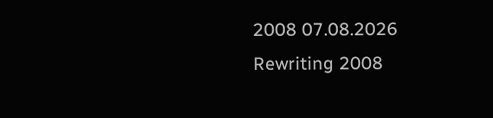2008 07.08.2026
Rewriting 2008